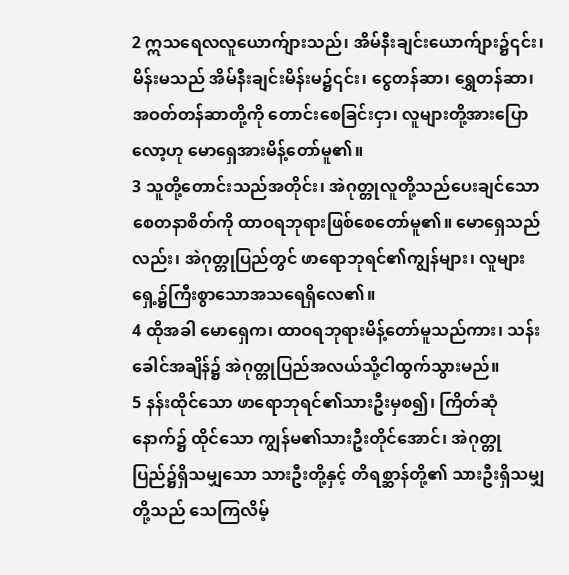2 ဣသရေလလူယောက်ျားသည်၊ အိမ်နီးချင်းယောက်ျား၌၎င်း၊ မိန်းမသည် အိမ်နီးချင်းမိန်းမ၌၎င်း၊ ငွေတန်ဆာ၊ ရွှေတန်ဆာ၊ အဝတ်တန်ဆာတို့ကို တောင်းစေခြင်းငှာ၊ လူများတို့အားပြောလော့ဟု မောရှေအားမိန့်တော်မူ၏။
3 သူတို့တောင်းသည်အတိုင်း၊ အဲဂုတ္တုလူတို့သည်ပေးချင်သောစေတနာစိတ်ကို ထာဝရဘုရားဖြစ်စေတော်မူ၏။ မောရှေသည်လည်း၊ အဲဂုတ္တုပြည်တွင် ဖာရောဘုရင်၏ကျွန်များ၊ လူများရှေ့၌ကြီးစွာသောအသရေရှိလေ၏။
4 ထိုအခါ မောရှေက၊ ထာဝရဘုရားမိန့်တော်မူသည်ကား၊ သန်းခေါင်အချိန်၌ အဲဂုတ္တုပြည်အလယ်သို့ငါထွက်သွားမည်။
5 နန်းထိုင်သော ဖာရောဘုရင်၏သားဦးမှစ၍၊ ကြိတ်ဆုံနောက်၌ ထိုင်သော ကျွန်မ၏သားဦးတိုင်အောင်၊ အဲဂုတ္တုပြည်၌ရှိသမျှသော သားဦးတို့နှင့် တိရစ္ဆာန်တို့၏ သားဦးရှိသမျှတို့သည် သေကြလိမ့်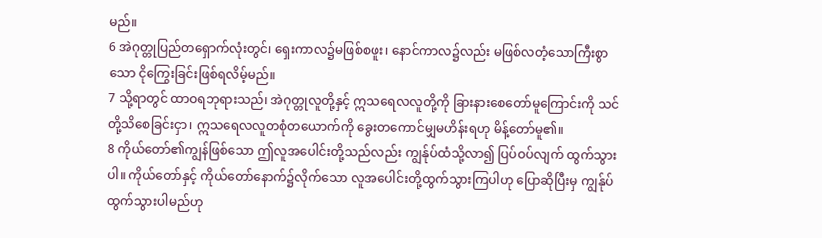မည်။
6 အဲဂုတ္တုပြည်တရှောက်လုံးတွင်၊ ရှေးကာလ၌မဖြစ်စဖူး၊ နောင်ကာလ၌လည်း မဖြစ်လတံ့သောကြီးစွာသော ငိုကြွေးခြင်းဖြစ်ရလိမ့်မည်။
7 သို့ရာတွင် ထာဝရဘုရားသည်၊ အဲဂုတ္တုလူတို့နှင့် ဣသရေလလူတို့ကို ခြားနားစေတော်မူကြောင်းကို သင်တို့သိစေခြင်းငှာ၊ ဣသရေလလူတစုံတယောက်ကို ခွေးတကောင်မျှမဟိန်းရဟု မိန့်တော်မူ၏။
8 ကိုယ်တော်၏ကျွန်ဖြစ်သော ဤလူအပေါင်းတို့သည်လည်း ကျွန်ုပ်ထံသို့လာ၍ ပြပ်ဝပ်လျက် ထွက်သွားပါ။ ကိုယ်တော်နှင့် ကိုယ်တော်နောက်၌လိုက်သော လူအပေါင်းတို့ထွက်သွားကြပါဟု ပြောဆိုပြီးမှ ကျွန်ုပ်ထွက်သွားပါမည်ဟု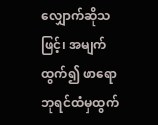လျှောက်ဆိုသဖြင့်၊ အမျက်ထွက်၍ ဖာရောဘုရင်ထံမှထွက်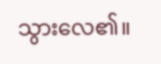သွားလေ၏။